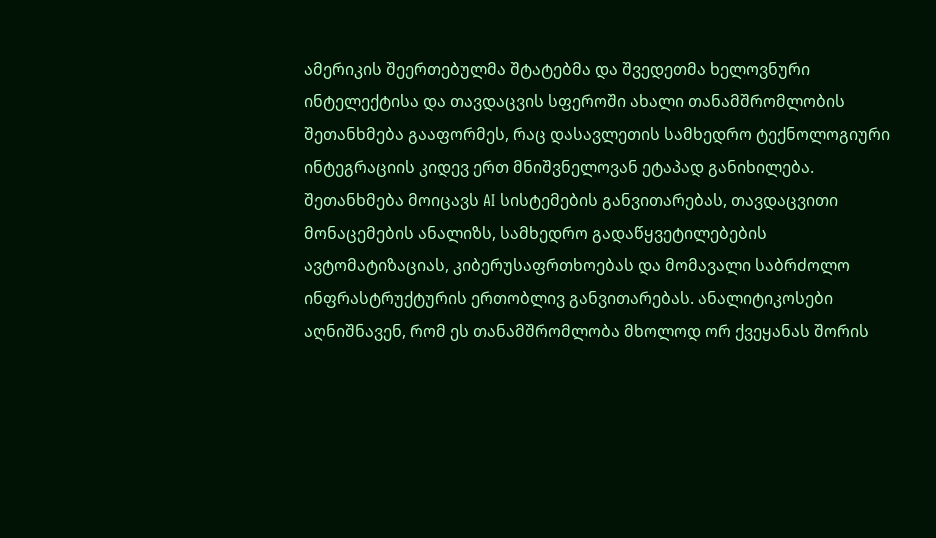ამერიკის შეერთებულმა შტატებმა და შვედეთმა ხელოვნური ინტელექტისა და თავდაცვის სფეროში ახალი თანამშრომლობის შეთანხმება გააფორმეს, რაც დასავლეთის სამხედრო ტექნოლოგიური ინტეგრაციის კიდევ ერთ მნიშვნელოვან ეტაპად განიხილება. შეთანხმება მოიცავს AI სისტემების განვითარებას, თავდაცვითი მონაცემების ანალიზს, სამხედრო გადაწყვეტილებების ავტომატიზაციას, კიბერუსაფრთხოებას და მომავალი საბრძოლო ინფრასტრუქტურის ერთობლივ განვითარებას. ანალიტიკოსები აღნიშნავენ, რომ ეს თანამშრომლობა მხოლოდ ორ ქვეყანას შორის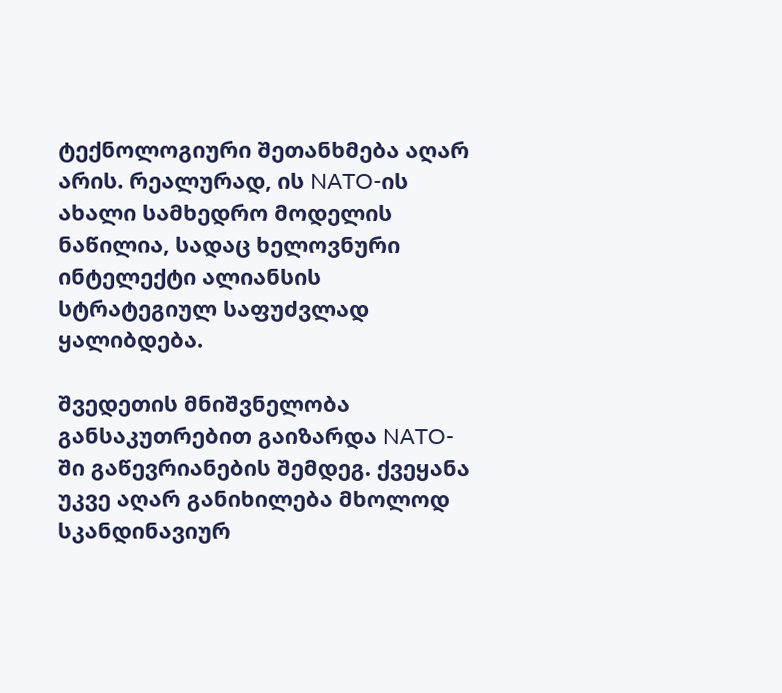ტექნოლოგიური შეთანხმება აღარ არის. რეალურად, ის NATO-ის ახალი სამხედრო მოდელის ნაწილია, სადაც ხელოვნური ინტელექტი ალიანსის სტრატეგიულ საფუძვლად ყალიბდება.

შვედეთის მნიშვნელობა განსაკუთრებით გაიზარდა NATO-ში გაწევრიანების შემდეგ. ქვეყანა უკვე აღარ განიხილება მხოლოდ სკანდინავიურ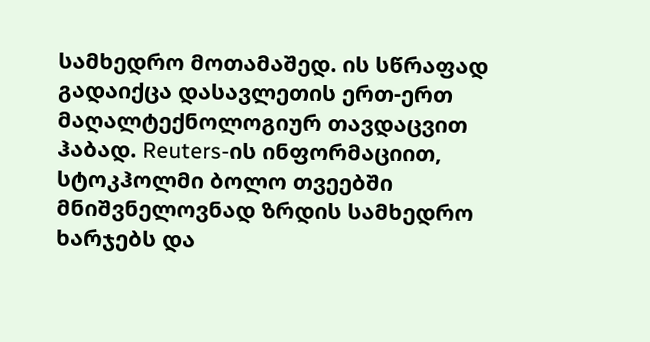სამხედრო მოთამაშედ. ის სწრაფად გადაიქცა დასავლეთის ერთ-ერთ მაღალტექნოლოგიურ თავდაცვით ჰაბად. Reuters-ის ინფორმაციით, სტოკჰოლმი ბოლო თვეებში მნიშვნელოვნად ზრდის სამხედრო ხარჯებს და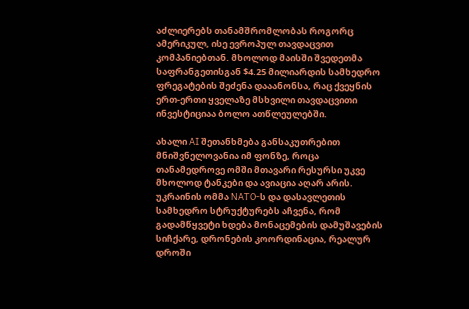აძლიერებს თანამშრომლობას როგორც ამერიკულ, ისე ევროპულ თავდაცვით კომპანიებთან. მხოლოდ მაისში შვედეთმა საფრანგეთისგან $4.25 მილიარდის სამხედრო ფრეგატების შეძენა დააანონსა, რაც ქვეყნის ერთ-ერთი ყველაზე მსხვილი თავდაცვითი ინვესტიციაა ბოლო ათწლეულებში.

ახალი AI შეთანხმება განსაკუთრებით მნიშვნელოვანია იმ ფონზე, როცა თანამედროვე ომში მთავარი რესურსი უკვე მხოლოდ ტანკები და ავიაცია აღარ არის. უკრაინის ომმა NATO-ს და დასავლეთის სამხედრო სტრუქტურებს აჩვენა, რომ გადამწყვეტი ხდება მონაცემების დამუშავების სიჩქარე, დრონების კოორდინაცია, რეალურ დროში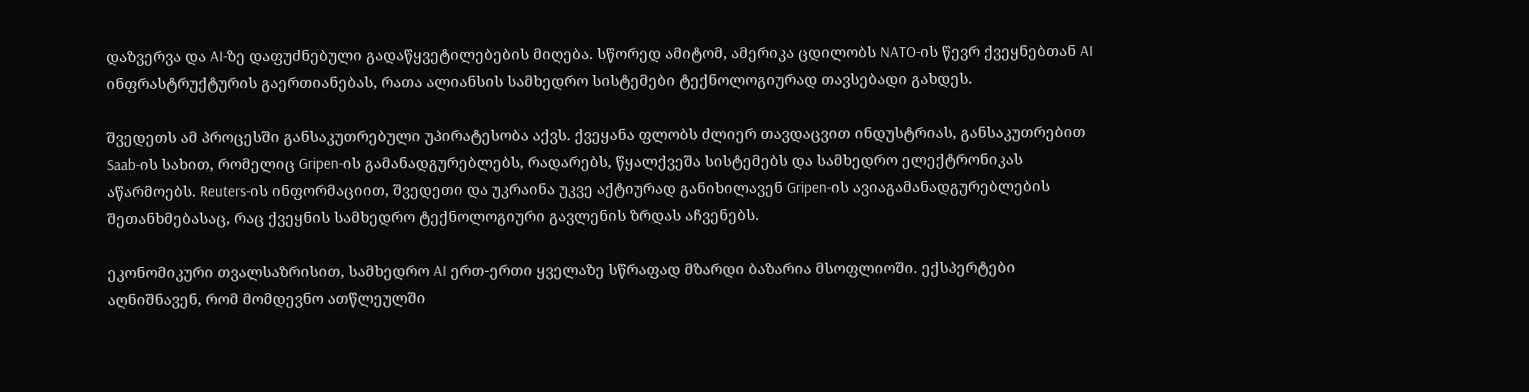დაზვერვა და AI-ზე დაფუძნებული გადაწყვეტილებების მიღება. სწორედ ამიტომ, ამერიკა ცდილობს NATO-ის წევრ ქვეყნებთან AI ინფრასტრუქტურის გაერთიანებას, რათა ალიანსის სამხედრო სისტემები ტექნოლოგიურად თავსებადი გახდეს.

შვედეთს ამ პროცესში განსაკუთრებული უპირატესობა აქვს. ქვეყანა ფლობს ძლიერ თავდაცვით ინდუსტრიას, განსაკუთრებით Saab-ის სახით, რომელიც Gripen-ის გამანადგურებლებს, რადარებს, წყალქვეშა სისტემებს და სამხედრო ელექტრონიკას აწარმოებს. Reuters-ის ინფორმაციით, შვედეთი და უკრაინა უკვე აქტიურად განიხილავენ Gripen-ის ავიაგამანადგურებლების შეთანხმებასაც, რაც ქვეყნის სამხედრო ტექნოლოგიური გავლენის ზრდას აჩვენებს.

ეკონომიკური თვალსაზრისით, სამხედრო AI ერთ-ერთი ყველაზე სწრაფად მზარდი ბაზარია მსოფლიოში. ექსპერტები აღნიშნავენ, რომ მომდევნო ათწლეულში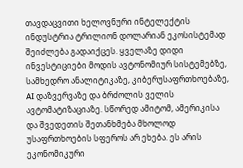თავდაცვითი ხელოვნური ინტელექტის ინდუსტრია ტრილიონ დოლარიან ეკოსისტემად შეიძლება გადაიქცეს. ყველაზე დიდი ინვესტიციები მოდის ავტონომიურ სისტემებზე, სამხედრო ანალიტიკაზე, კიბერუსაფრთხოებაზე, AI დაზვერვაზე და ბრძოლის ველის ავტომატიზაციაზე. სწორედ ამიტომ, ამერიკისა და შვედეთის შეთანხმება მხოლოდ უსაფრთხოების სფეროს არ ეხება. ეს არის ეკონომიკური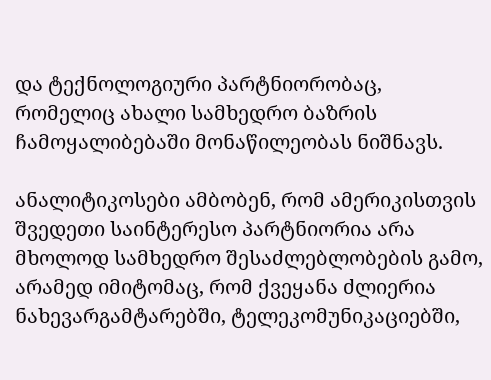და ტექნოლოგიური პარტნიორობაც, რომელიც ახალი სამხედრო ბაზრის ჩამოყალიბებაში მონაწილეობას ნიშნავს.

ანალიტიკოსები ამბობენ, რომ ამერიკისთვის შვედეთი საინტერესო პარტნიორია არა მხოლოდ სამხედრო შესაძლებლობების გამო, არამედ იმიტომაც, რომ ქვეყანა ძლიერია ნახევარგამტარებში, ტელეკომუნიკაციებში,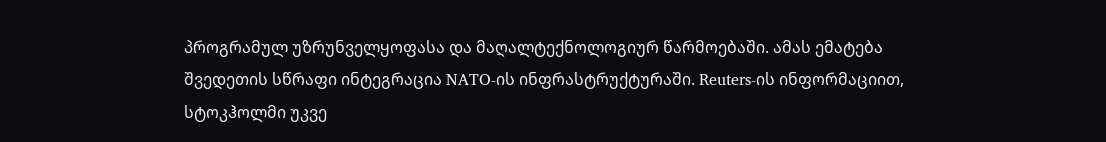პროგრამულ უზრუნველყოფასა და მაღალტექნოლოგიურ წარმოებაში. ამას ემატება შვედეთის სწრაფი ინტეგრაცია NATO-ის ინფრასტრუქტურაში. Reuters-ის ინფორმაციით, სტოკჰოლმი უკვე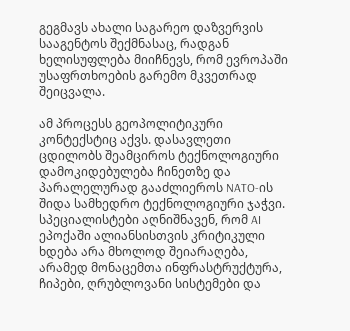გეგმავს ახალი საგარეო დაზვერვის სააგენტოს შექმნასაც, რადგან ხელისუფლება მიიჩნევს, რომ ევროპაში უსაფრთხოების გარემო მკვეთრად შეიცვალა.

ამ პროცესს გეოპოლიტიკური კონტექსტიც აქვს. დასავლეთი ცდილობს შეამციროს ტექნოლოგიური დამოკიდებულება ჩინეთზე და პარალელურად გააძლიეროს NATO-ის შიდა სამხედრო ტექნოლოგიური ჯაჭვი. სპეციალისტები აღნიშნავენ, რომ AI ეპოქაში ალიანსისთვის კრიტიკული ხდება არა მხოლოდ შეიარაღება, არამედ მონაცემთა ინფრასტრუქტურა, ჩიპები, ღრუბლოვანი სისტემები და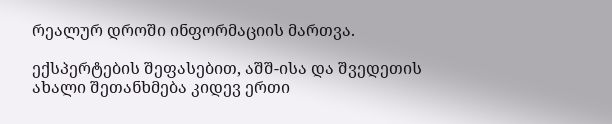რეალურ დროში ინფორმაციის მართვა.

ექსპერტების შეფასებით, აშშ-ისა და შვედეთის ახალი შეთანხმება კიდევ ერთი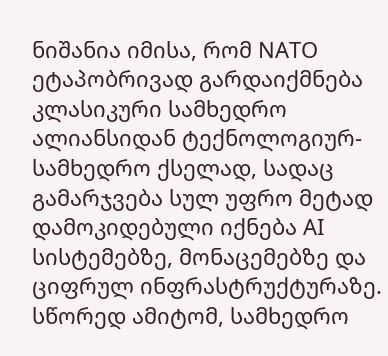ნიშანია იმისა, რომ NATO ეტაპობრივად გარდაიქმნება კლასიკური სამხედრო ალიანსიდან ტექნოლოგიურ-სამხედრო ქსელად, სადაც გამარჯვება სულ უფრო მეტად დამოკიდებული იქნება AI სისტემებზე, მონაცემებზე და ციფრულ ინფრასტრუქტურაზე. სწორედ ამიტომ, სამხედრო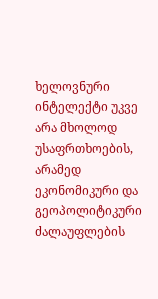ხელოვნური ინტელექტი უკვე არა მხოლოდ უსაფრთხოების, არამედ ეკონომიკური და გეოპოლიტიკური ძალაუფლების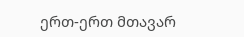ერთ-ერთ მთავარ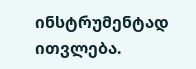ინსტრუმენტად ითვლება.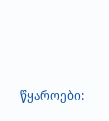წყაროები: